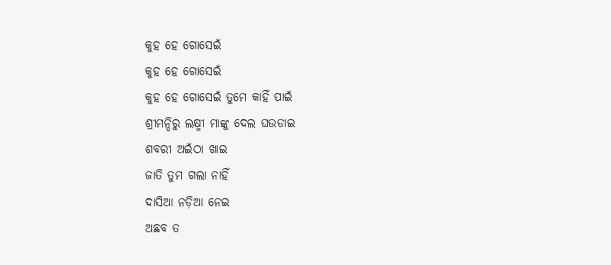କୁହ ହେ ଗୋସେଇଁ
କୁହ ହେ ଗୋସେଇଁ
କୁହ ହେ ଗୋସେଇଁ ତୁମେ କାହିଁ ପାଇଁ
ଶ୍ରୀମନ୍ଦିରୁ ଲକ୍ଷ୍ମୀ ମାଙ୍କୁ ଦେଲ ଘଉଡାଇ
ଶବରୀ ଅଇଁଠା ଖାଇ
ଜାତି ତୁମ ଗଲା ନାହିଁ
ଦାସିଆ ନଡ଼ିଆ ନେଇ
ଅଛବ ତ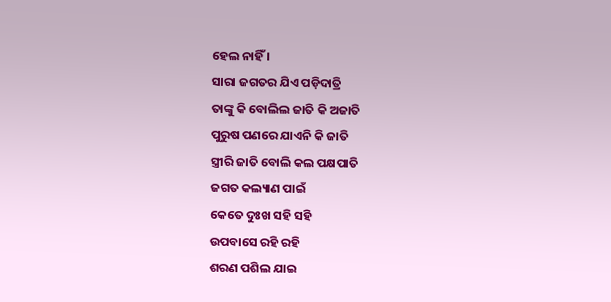ହେଲ ନାହିଁ ।
ସାରା ଜଗତର ଯିଏ ପଡ଼ିଦାତ୍ରି
ତାଙ୍କୁ କି ବୋଲିଲ ଜାତି କି ଅଜାତି
ପୁରୁଷ ପଣରେ ଯାଏନି କି ଜାତି
ସ୍ତ୍ରୀରି ଜାତି ବୋଲି କଲ ପକ୍ଷପାତି
ଜଗତ କଲ୍ୟାଣ ପାଇଁ
କେତେ ଦୁଃଖ ସହି ସହି
ଉପବାସେ ରହି ରହି
ଶରଣ ପଶିଲ ଯାଇ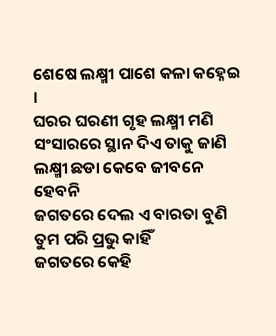ଶେଷେ ଲକ୍ଷ୍ମୀ ପାଶେ କଳା କହ୍ନେଇ ।
ଘରର ଘରଣୀ ଗୃହ ଲକ୍ଷ୍ମୀ ମଣି
ସଂସାରରେ ସ୍ଥାନ ଦିଏ ତାକୁ ଜାଣି
ଲକ୍ଷ୍ମୀ ଛଡା କେବେ ଜୀବନେ ହେବନି
ଜଗତରେ ଦେଲ ଏ ବାରତା ବୁଣି
ତୁମ ପରି ପ୍ରଭୁ କାହିଁ
ଜଗତରେ କେହି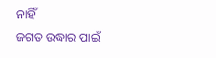ନାହିଁ
ଜଗତ ଉଦ୍ଧାର ପାଇଁ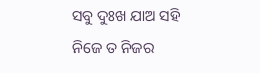ସବୁ ଦୁଃଖ ଯାଅ ସହି
ନିଜେ ତ ନିଜର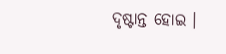ଦୃଷ୍ଟାନ୍ତ ହୋଇ ।